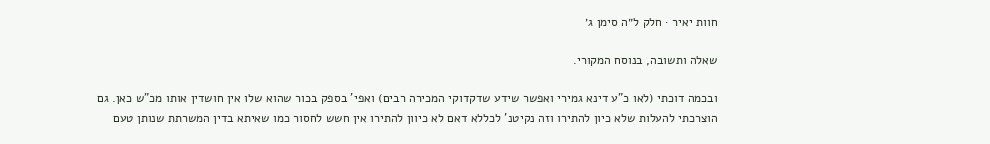חוות יאיר · חלק ל״ה סימן ג׳

שאלה ותשובה, בנוסח המקורי.

ובכמה דוכתי (לאו כ"ע דינא גמירי ואפשר שידע שדקדוקי המכירה רבים) ואפי' בספק בכור שהוא שלו אין חושדין אותו מכ"ש כאן. גם הוצרכתי להעלות שלא כיון להתירו וזה נקיטנ' לכללא דאם לא כיוון להתירו אין חשש לחסור כמו שאיתא בדין המשרתת שנותן טעם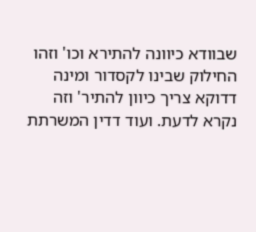שבוודא כיוונה להתירא וכו' וזהו החילוק שבינו לקסדור ומינה דדוקא צריך כיוון להתיר' וזה נקרא לדעת. ועוד דדין המשרתת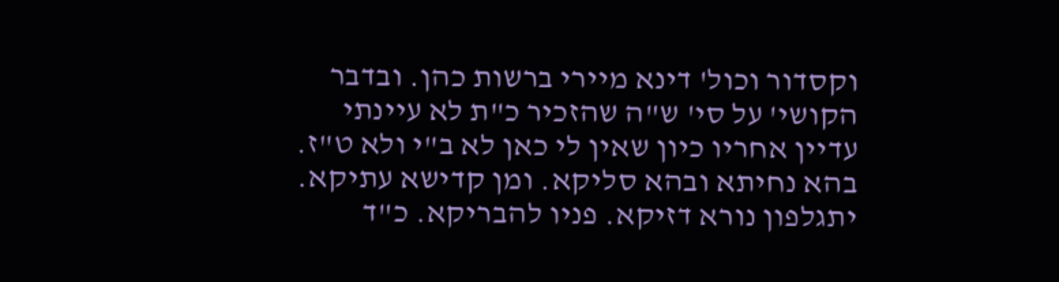וקסדור וכול' דינא מיירי ברשות כהן. ובדבר הקושי' על סי' ש"ה שהזכיר כ"ת לא עיינתי עדיין אחריו כיון שאין לי כאן לא ב"י ולא ט"ז. בהא נחיתא ובהא סליקא. ומן קדישא עתיקא. יתגלפון נורא דזיקא. פניו להבריקא. כ"ד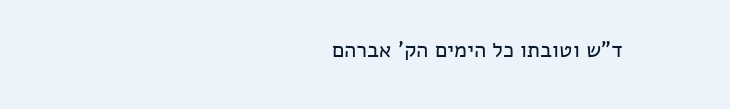ד"ש וטובתו כל הימים הק' אברהם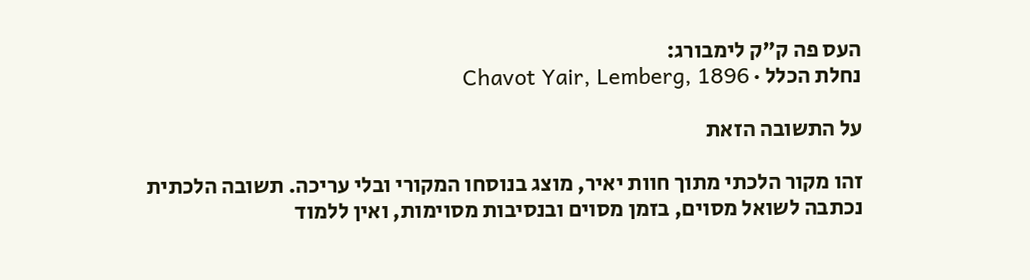העס פה ק"ק לימבורג:
נחלת הכלל · Chavot Yair, Lemberg, 1896

על התשובה הזאת

זהו מקור הלכתי מתוך חוות יאיר, מוצג בנוסחו המקורי ובלי עריכה. תשובה הלכתית נכתבה לשואל מסוים, בזמן מסוים ובנסיבות מסוימות, ואין ללמוד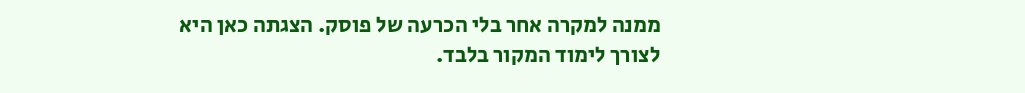ממנה למקרה אחר בלי הכרעה של פוסק. הצגתה כאן היא לצורך לימוד המקור בלבד.